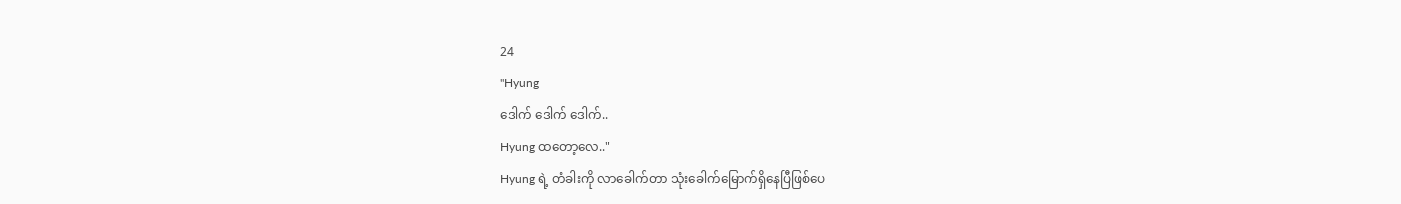24
"Hyung
ဒေါက် ဒေါက် ဒေါက်..
Hyung ထတော့လေ.."
Hyung ရဲ့ တံခါးကို လာခေါက်တာ သုံးခေါက်မြောက်ရှိနေပြီဖြစ်ပေ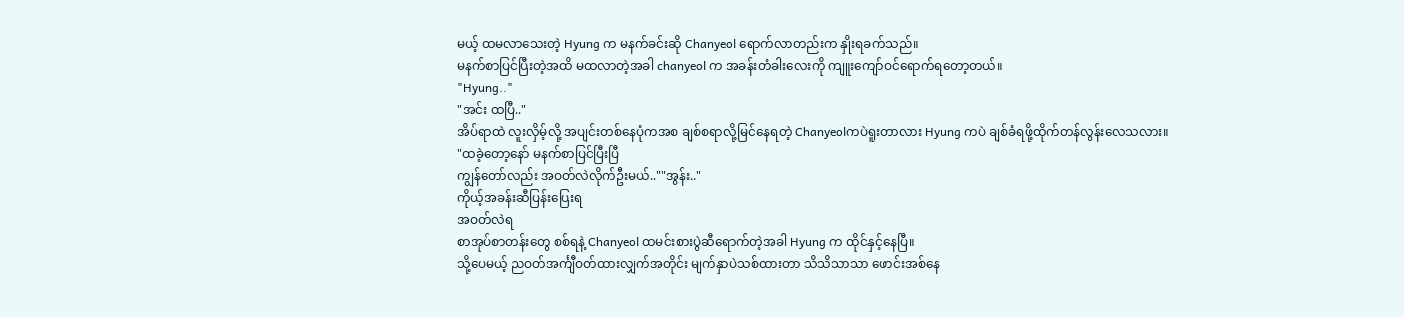မယ့် ထမလာသေးတဲ့ Hyung က မနက်ခင်းဆို Chanyeol ရောက်လာတည်းက နှိုးရခက်သည်။
မနက်စာပြင်ပြီးတဲ့အထိ မထလာတဲ့အခါ chanyeol က အခန်းတံခါးလေးကို ကျူးကျော်ဝင်ရောက်ရတော့တယ်။
"Hyung.."
"အင်း ထပြီ.."
အိပ်ရာထဲ လူးလှိမ့်လို့ အပျင်းတစ်နေပုံကအစ ချစ်စရာလို့မြင်နေရတဲ့ Chanyeolကပဲရူးတာလား Hyung ကပဲ ချစ်ခံရဖို့ထိုက်တန်လွန်းလေသလား။
"ထခဲ့တော့နော် မနက်စာပြင်ပြီးပြီ
ကျွန်တော်လည်း အဝတ်လဲလိုက်ဦးမယ်..""အွန်း.."
ကိုယ့်အခန်းဆီပြန်းပြေးရ
အဝတ်လဲရ
စာအုပ်စာတန်းတွေ စစ်ရနဲ့ Chanyeol ထမင်းစားပွဲဆီရောက်တဲ့အခါ Hyung က ထိုင်နှင့်နေပြီ။
သို့ပေမယ့် ညဝတ်အင်္ကျီဝတ်ထားလျှက်အတိုင်း မျက်နှာပဲသစ်ထားတာ သိသိသာသာ ဖောင်းအစ်နေ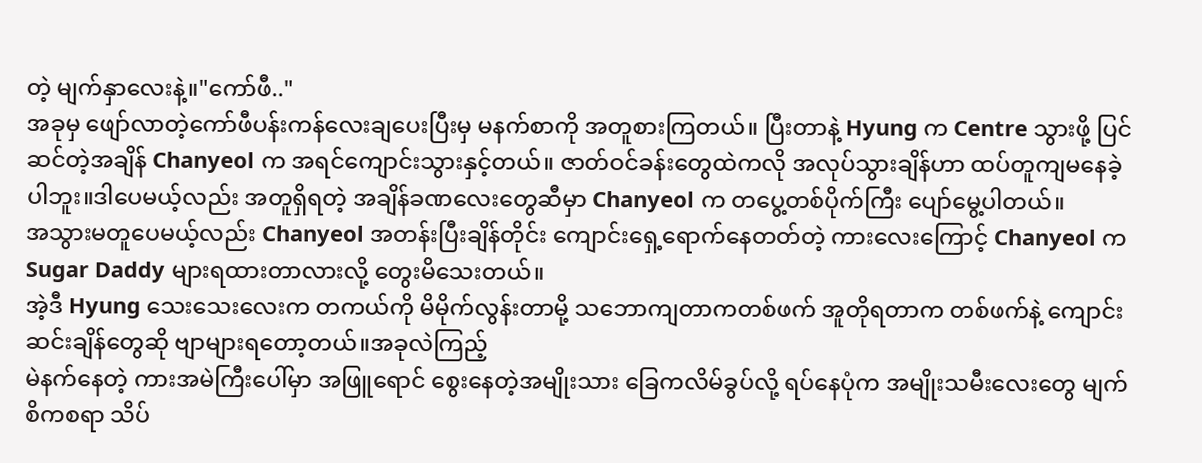တဲ့ မျက်နှာလေးနဲ့။"ကော်ဖီ.."
အခုမှ ဖျော်လာတဲ့ကော်ဖီပန်းကန်လေးချပေးပြီးမှ မနက်စာကို အတူစားကြတယ်။ ပြီးတာနဲ့ Hyung က Centre သွားဖို့ ပြင်ဆင်တဲ့အချိန် Chanyeol က အရင်ကျောင်းသွားနှင့်တယ်။ ဇာတ်ဝင်ခန်းတွေထဲကလို အလုပ်သွားချိန်ဟာ ထပ်တူကျမနေခဲ့ပါဘူး။ဒါပေမယ့်လည်း အတူရှိရတဲ့ အချိန်ခဏလေးတွေဆီမှာ Chanyeol က တပွေ့တစ်ပိုက်ကြီး ပျော်မွေ့ပါတယ်။
အသွားမတူပေမယ့်လည်း Chanyeol အတန်းပြီးချိန်တိုင်း ကျောင်းရှေ့ရောက်နေတတ်တဲ့ ကားလေးကြောင့် Chanyeol က Sugar Daddy များရထားတာလားလို့ တွေးမိသေးတယ်။
အဲ့ဒီ Hyung သေးသေးလေးက တကယ်ကို မိမိုက်လွန်းတာမို့ သဘောကျတာကတစ်ဖက် အူတိုရတာက တစ်ဖက်နဲ့ ကျောင်းဆင်းချိန်တွေဆို ဗျာများရတော့တယ်။အခုလဲကြည့်
မဲနက်နေတဲ့ ကားအမဲကြီးပေါ်မှာ အဖြူရောင် စွေးနေတဲ့အမျိုးသား ခြေကလိမ်ခွပ်လို့ ရပ်နေပုံက အမျိုးသမီးလေးတွေ မျက်စိကစရာ သိပ်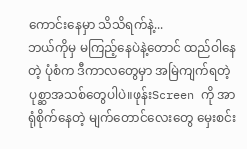ကောင်းနေမှာ သိသိရက်နဲ့...
ဘယ်ကိုမှ မကြည့်နေပဲနဲ့တောင် ထည်ဝါနေတဲ့ ပုံစံက ဒီကာလတွေမှာ အမြဲကျက်ရတဲ့ပုစ္ဆာအသစ်တွေပါပဲ။ဖုန်းScreen ကို အာရုံစိုက်နေတဲ့ မျက်တောင်လေးတွေ မှေးစင်း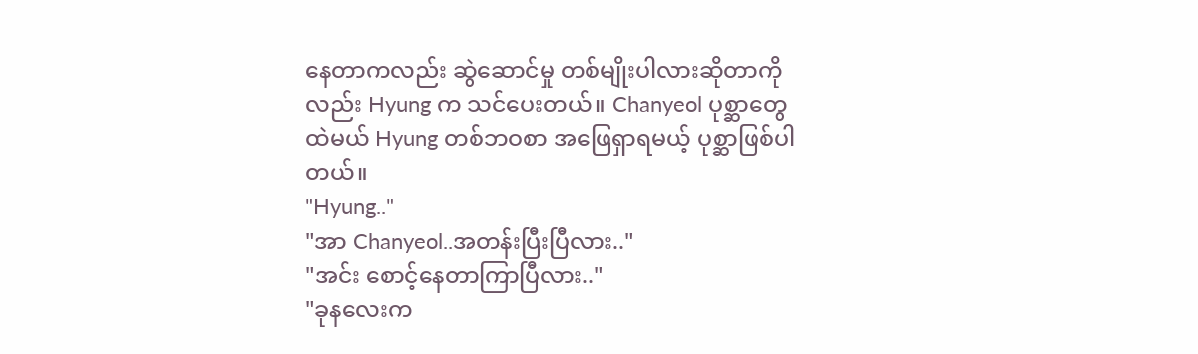နေတာကလည်း ဆွဲဆောင်မှု တစ်မျိုးပါလားဆိုတာကိုလည်း Hyung က သင်ပေးတယ်။ Chanyeol ပုစ္ဆာတွေထဲမယ် Hyung တစ်ဘဝစာ အဖြေရှာရမယ့် ပုစ္ဆာဖြစ်ပါတယ်။
"Hyung.."
"အာ Chanyeol..အတန်းပြီးပြီလား.."
"အင်း စောင့်နေတာကြာပြီလား.."
"ခုနလေးက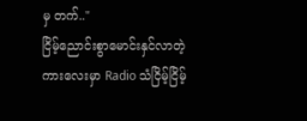မှ တက်.."
ငြိမ့်ညောင်းစွာမောင်းနှင်လာတဲ့ ကားလေးမှာ Radio သံငြိမ့်ငြိမ့်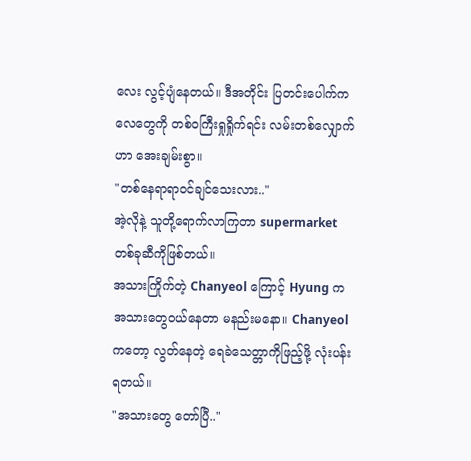လေး လွင့်ပျံနေတယ်။ ဒီအတိုင်း ပြတင်းပေါက်က လေတွေကို တစ်ဝကြီးရှုရှိုက်ရင်း လမ်းတစ်လျှောက်ဟာ အေးချမ်းစွာ။
"တစ်နေရာရာဝင်ချင်သေးလား.."
အဲ့လိုနဲ့ သူတို့ရောက်လာကြတာ supermarket တစ်ခုဆီကိုဖြစ်တယ်။
အသားကြိုက်တဲ့ Chanyeol ကြောင့် Hyung က အသားတွေဝယ်နေတာ မနည်းမနော။ Chanyeol ကတော့ လွတ်နေတဲ့ ရေခဲသေတ္တာကိုဖြည့်ဖို့ လုံးပန်းရတယ်။
"အသားတွေ တော်ပြီ.."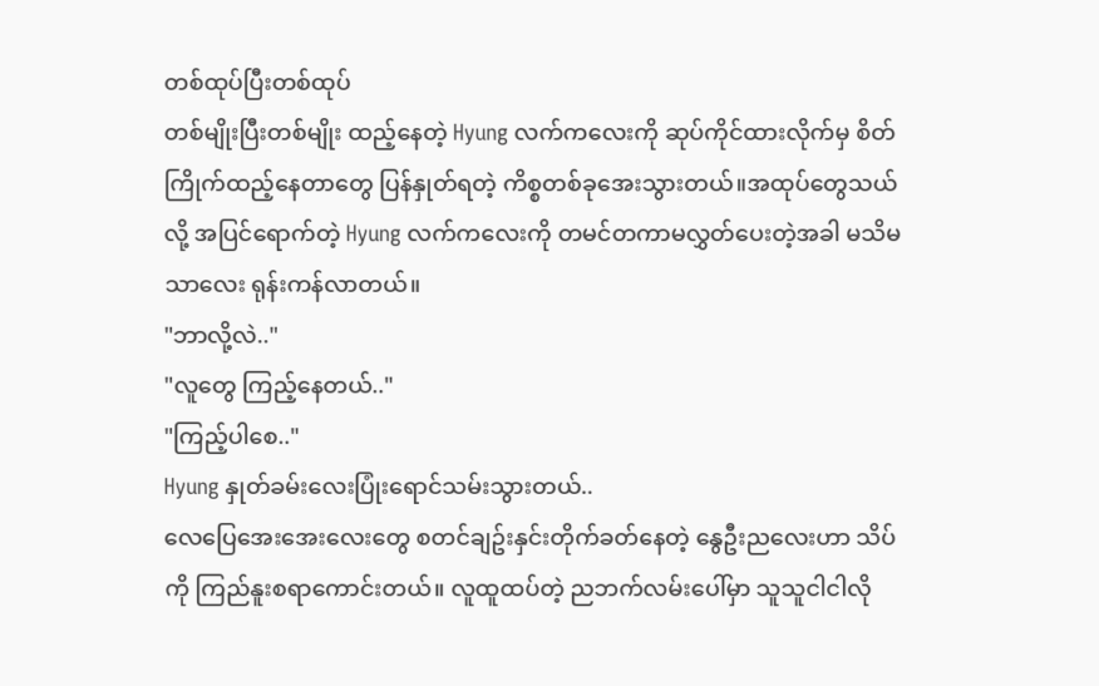တစ်ထုပ်ပြီးတစ်ထုပ်
တစ်မျိုးပြီးတစ်မျိုး ထည့်နေတဲ့ Hyung လက်ကလေးကို ဆုပ်ကိုင်ထားလိုက်မှ စိတ်ကြိုက်ထည့်နေတာတွေ ပြန်နှုတ်ရတဲ့ ကိစ္စတစ်ခုအေးသွားတယ်။အထုပ်တွေသယ်လို့ အပြင်ရောက်တဲ့ Hyung လက်ကလေးကို တမင်တကာမလွှတ်ပေးတဲ့အခါ မသိမသာလေး ရုန်းကန်လာတယ်။
"ဘာလို့လဲ.."
"လူတွေ ကြည့်နေတယ်.."
"ကြည့်ပါစေ.."
Hyung နှုတ်ခမ်းလေးပြုံးရောင်သမ်းသွားတယ်..
လေပြေအေးအေးလေးတွေ စတင်ချဥ်းနှင်းတိုက်ခတ်နေတဲ့ နွေဦးညလေးဟာ သိပ်ကို ကြည်နူးစရာကောင်းတယ်။ လူထူထပ်တဲ့ ညဘက်လမ်းပေါ်မှာ သူသူငါငါလို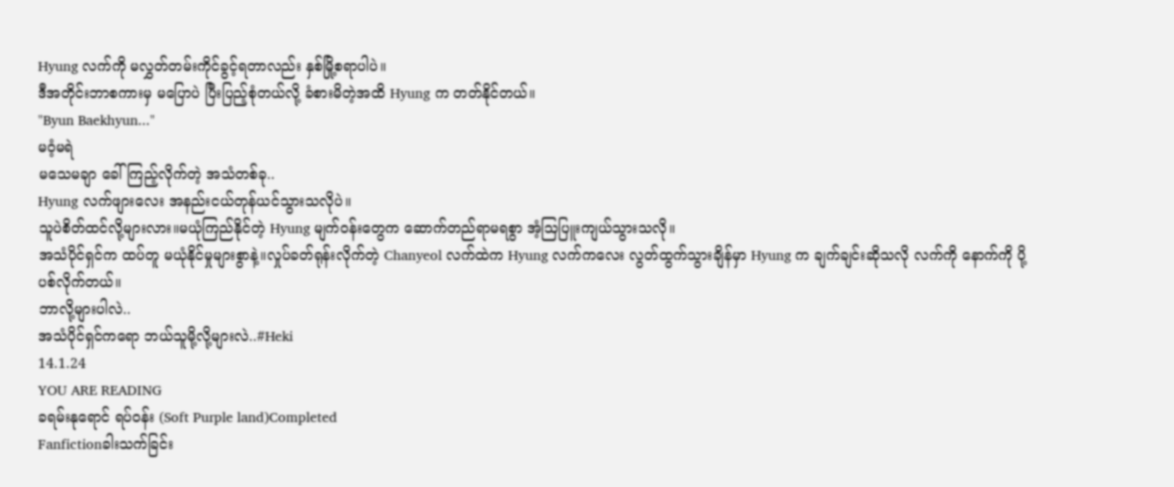Hyung လက်ကို မလွှတ်တမ်းကိုင်ခွင့်ရတာလည်း နှစ်မြို့စရာပါပဲ။
ဒီအတိုင်းဘာစကားမှ မပြောပဲ ပြီးပြည့်စုံတယ်လို့ ခံစားမိတဲ့အထိ Hyung က တတ်နိုင်တယ်။
"Byun Baekhyun..."
မဝံ့မရဲ
မသေမချာ ခေါ်ကြည့်လိုက်တဲ့ အသံတစ်ခု..
Hyung လက်ဖျားလေး အနည်းငယ်တုန်ယင်သွားသလိုပဲ။
သူပဲစိတ်ထင်လို့များလား။မယုံကြည်နိုင်တဲ့ Hyung မျက်ဝန်းတွေက ဆောက်တည်ရာမရစွာ အံ့သြပြူးကျယ်သွားသလို။
အသံပိုင်ရှင်က ထပ်တူ မယုံနိုင်မှုများစွာနဲ့။လှုပ်ခတ်ရုန်းလိုက်တဲ့ Chanyeol လက်ထဲက Hyung လက်ကလေး လွတ်ထွက်သွားချိန်မှာ Hyung က ချက်ချင်းဆိုသလို လက်ကို နောက်ကို ပို့ပစ်လိုက်တယ်။
ဘာလို့များပါလဲ..
အသံပိုင်ရှင်ကရော ဘယ်သူမို့လို့များလဲ..#Heki
14.1.24
YOU ARE READING
ခရမ်းနုရောင် ရပ်ဝန်း (Soft Purple land)Completed
Fanfictionခါးသက်ခြင်း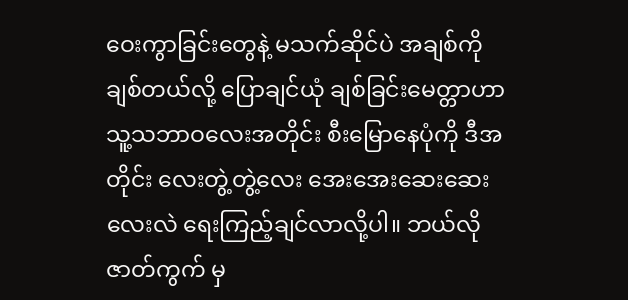ဝေးကွာခြင်းတွေနဲ့ မသက်ဆိုင်ပဲ အချစ်ကို ချစ်တယ်လို့ ပြောချင်ယုံ ချစ်ခြင်းမေတ္တာဟာ သူ့သဘာဝလေးအတိုင်း စီးမြောနေပုံကို ဒီအတိုင်း လေးတွဲ့တွဲ့လေး အေးအေးဆေးဆေးလေးလဲ ရေးကြည့်ချင်လာလို့ပါ။ ဘယ်လို ဇာတ်ကွက် မှ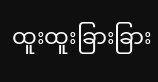ထူးထူးခြားခြား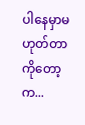ပါနေမှာမဟုတ်တာကိုတော့ က...